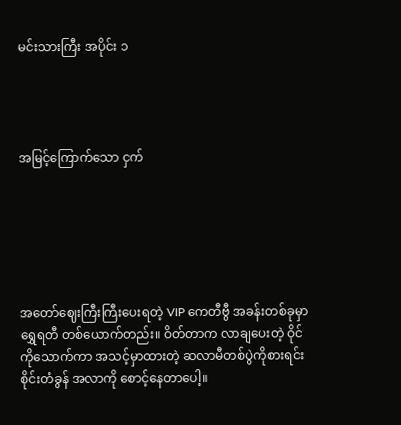မင်းသားကြီး အပိုင်း ၁




အမြင့်ကြောက်သော ငှက်






အတော်ဈေးကြီးကြီးပေးရတဲ့ VIP ကေတီဗွီ အခန်းတစ်ခုမှာ ရွှေရတီ တစ်ယောက်တည်း။ ဝိတ်တာက လာချပေးတဲ့ ဝိုင်ကိုသောက်ကာ အသင့်မှာထားတဲ့ ဆလာမီတစ်ပွဲကိုစားရင်း စိုင်းတံခွန် အလာကို စောင့်နေတာပေါ့။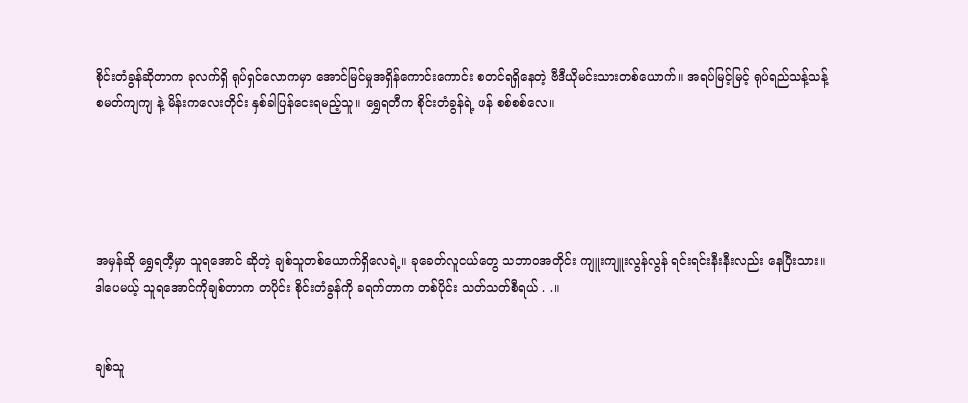စိုင်းတံခွန်ဆိုတာက ခုလက်ရှိ ရုပ်ရှင်လောကမှာ အောင်မြင်မှုအရှိန်ကောင်းကောင်း စတင်ရရှိနေတဲ့ ဗီဒီယိုမင်းသားတစ်ယောက်။ အရပ်မြင့်မြင့် ရုပ်ရည်သန့်သန့် စမတ်ကျကျ နဲ့ မိန်းကလေးတိုင်း နှစ်ခါပြန်ငေးရမည့်သူ။ ရွှေရတီက စိုင်းတံခွန်ရဲ့ ဖန် စစ်စစ်လေ။





အမှန်ဆို ရွှေရတီ့မှာ သူရအောင် ဆိုတဲ့ ချစ်သူတစ်ယောက်ရှိလေရဲ့။ ခုခေတ်လူငယ်တွေ သဘာဝအတိုင်း ကျူးကျူးလွန်လွန် ရင်းရင်းနီးနီးလည်း နေပြီးသား။ ဒါပေမယ့် သူရအောင်ကိုချစ်တာက တပိုင်း စိုင်းတံခွန်ကို ခရက်တာက တစ်ပိုင်း သတ်သတ်စီရယ် . .။


ချစ်သူ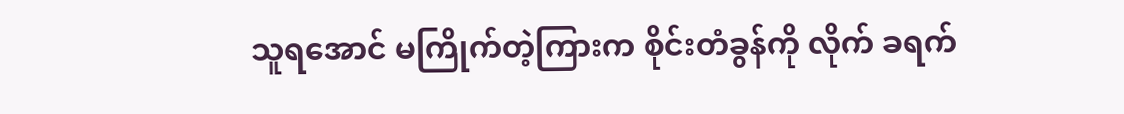သူရအောင် မကြိုက်တဲ့ကြားက စိုင်းတံခွန်ကို လိုက် ခရက်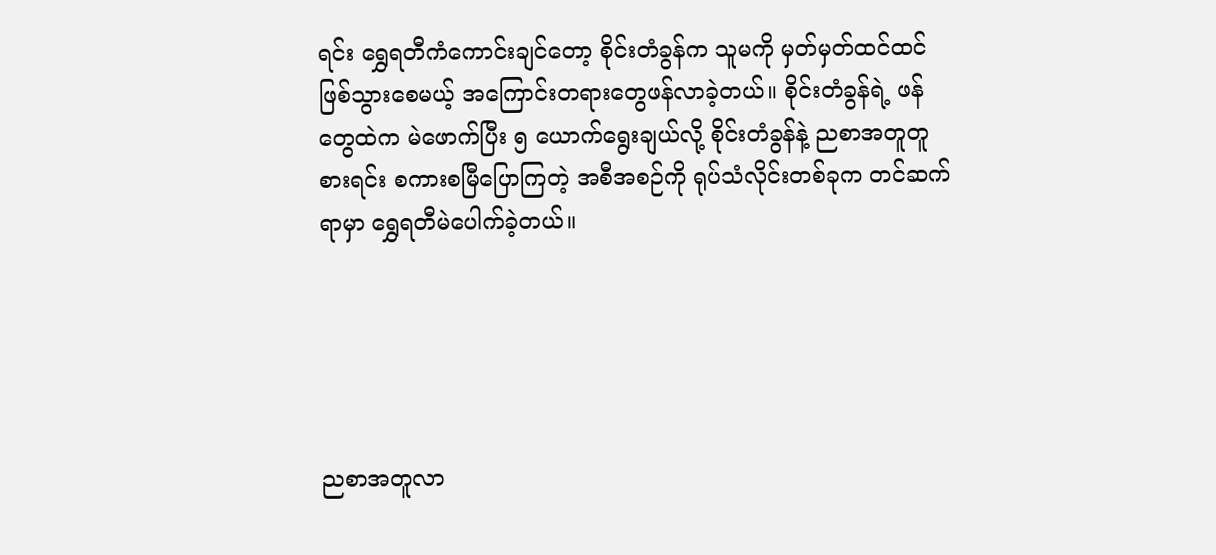ရင်း ရွှေရတီကံကောင်းချင်တော့ စိုင်းတံခွန်က သူမကို မှတ်မှတ်ထင်ထင်ဖြစ်သွားစေမယ့် အကြောင်းတရားတွေဖန်လာခဲ့တယ်။ စိုင်းတံခွန်ရဲ့ ဖန်တွေထဲက မဲဖောက်ပြီး ၅ ယောက်ရွေးချယ်လို့ စိုင်းတံခွန်နဲ့ ညစာအတူတူစားရင်း စကားစမြီပြောကြတဲ့ အစီအစဉ်ကို ရုပ်သံလိုင်းတစ်ခုက တင်ဆက်ရာမှာ ရွှေရတီမဲပေါက်ခဲ့တယ်။





ညစာအတူလာ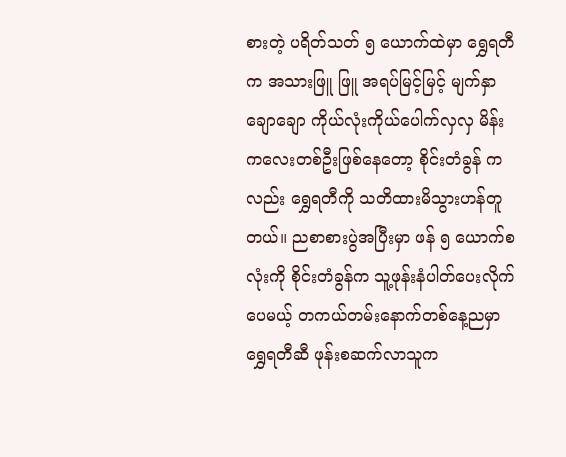စားတဲ့ ပရိတ်သတ် ၅ ယောက်ထဲမှာ ရွှေရတီက အသားဖြူ ဖြူ အရပ်မြင့်မြင့် မျက်နှာချောချော ကိုယ်လုံးကိုယ်ပေါက်လှလှ မိန်းကလေးတစ်ဦးဖြစ်နေတော့ စိုင်းတံခွန် ကလည်း ရွှေရတီကို သတိထားမိသွားဟန်တူတယ်။ ညစာစားပွဲအပြီးမှာ ဖန် ၅ ယောက်စလုံးကို စိုင်းတံခွန်က သူ့ဖုန်းနံပါတ်ပေးလိုက်ပေမယ့် တကယ်တမ်းနောက်တစ်နေ့ညမှာ ရွှေရတီဆီ ဖုန်းစဆက်လာသူက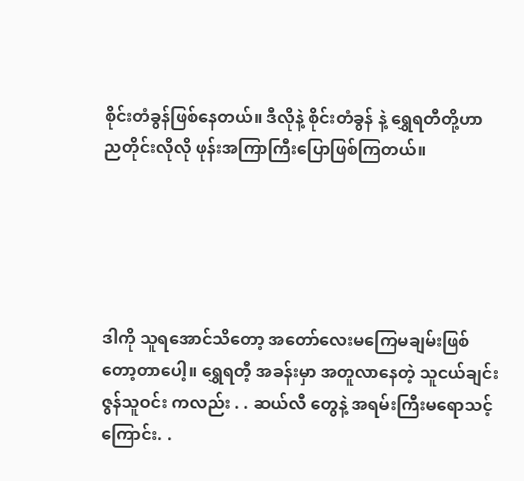စိုင်းတံခွန်ဖြစ်နေတယ်။ ဒီလိုနဲ့ စိုင်းတံခွန် နဲ့ ရွှေရတီတို့ဟာ ညတိုင်းလိုလို ဖုန်းအကြာကြီးပြောဖြစ်ကြတယ်။





ဒါကို သူရအောင်သိတော့ အတော်လေးမကြေမချမ်းဖြစ် တော့တာပေါ့။ ရွှေရတီ့ အခန်းမှာ အတူလာနေတဲ့ သူငယ်ချင်း ဇွန်သူဝင်း ကလည်း . . ဆယ်လီ တွေနဲ့ အရမ်းကြီးမရောသင့်ကြောင်း. .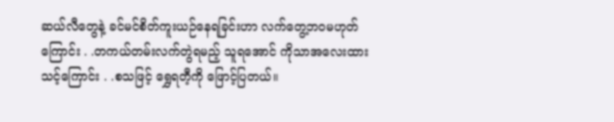ဆယ်လီတွေနဲ့ ခင်မင်စိတ်ကူးယဉ်နေရခြင်းဟာ လက်တွေ့ဘဝမဟုတ်ကြောင်း . .တကယ်တမ်းလက်တွဲရမည့် သူရအောင် ကိုသာအလေးထားသင့်ကြောင်း . .စသဖြင့် ရွှေရတီ့ကို ဖြောင့်ပြတယ်။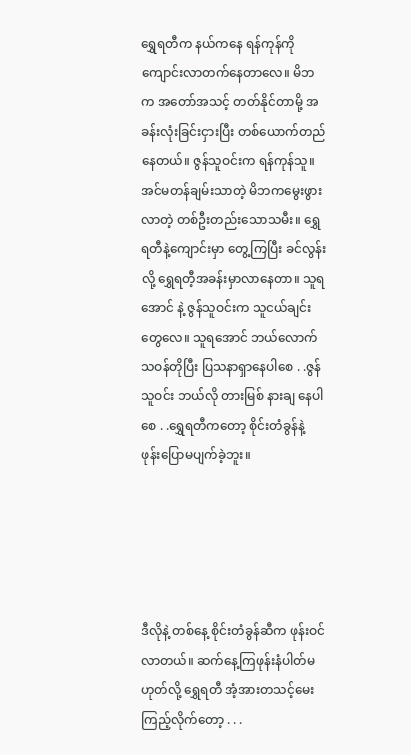ရွှေရတီက နယ်ကနေ ရန်ကုန်ကို ကျောင်းလာတက်နေတာလေ။ မိဘက အတော်အသင့် တတ်နိုင်တာမို့ အခန်းလုံးခြင်းငှားပြီး တစ်ယောက်တည်နေတယ်။ ဇွန်သူဝင်းက ရန်ကုန်သူ။ အင်မတန်ချမ်းသာတဲ့ မိဘကမွေးဖွားလာတဲ့ တစ်ဦးတည်းသောသမီး။ ရွှေရတီနဲ့ကျောင်းမှာ တွေ့ကြပြီး ခင်လွန်းလို့ ရွှေရတီ့အခန်းမှာလာနေတာ။ သူရအောင် နဲ့ ဇွန်သူဝင်းက သူငယ်ချင်းတွေလေ။ သူရအောင် ဘယ်လောက် သဝန်တိုပြီး ပြသနာရှာနေပါစေ . .ဇွန်သူဝင်း ဘယ်လို တားမြစ် နားချ နေပါစေ . .ရွှေရတီကတော့ စိုင်းတံခွန်နဲ့ ဖုန်းပြောမပျက်ခဲ့ဘူး။





ဒီလိုနဲ့ တစ်နေ့ စိုင်းတံခွန်ဆီက ဖုန်းဝင်လာတယ်။ ဆက်နေ့ကြဖုန်းနံပါတ်မဟုတ်လို့ ရွှေရတီ အံ့အားတသင့်မေးကြည့်လိုက်တော့ . . .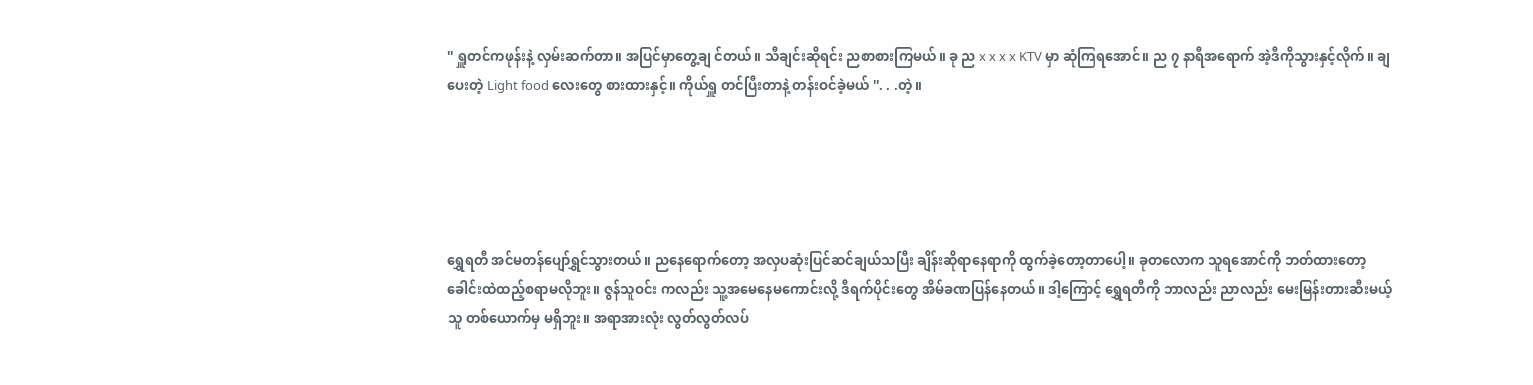'' ရှူတင်ကဖုန်းနဲ့ လှမ်းဆက်တာ။ အပြင်မှာတွေ့ချ င်တယ်။ သီချင်းဆိုရင်း ညစာစားကြမယ်။ ခု ည x x x x KTV မှာ ဆုံကြရအောင်။ ည ၇ နာရီအရောက် အဲ့ဒီကိုသွားနှင့်လိုက်။ ချ ပေးတဲ့ Light food လေးတွေ စားထားနှင့်။ ကိုယ်ရှူ တင်ပြီးတာနဲ့ တန်းဝင်ခဲ့မယ် ''. . .တဲ့။





ရွှေရတီ အင်မတန်ပျော်ရွှင်သွားတယ်။ ညနေရောက်တော့ အလှပဆုံးပြင်ဆင်ချယ်သပြီး ချိန်းဆိုရာနေရာကို ထွက်ခဲ့တော့တာပေါ့။ ခုတလောက သူရအောင်ကို ဘတ်ထားတော့ ခေါင်းထဲထည့်စရာမလိုဘူး။ ဇွန်သူဝင်း ကလည်း သူ့အမေနေမကောင်းလို့ ဒီရက်ပိုင်းတွေ အိမ်ခဏပြန်နေတယ်။ ဒါ့ကြောင့် ရွှေရတီကို ဘာလည်း ညာလည်း မေးမြန်းတားဆီးမယ့်သူ တစ်ယောက်မှ မရှိဘူး။ အရာအားလုံး လွတ်လွတ်လပ်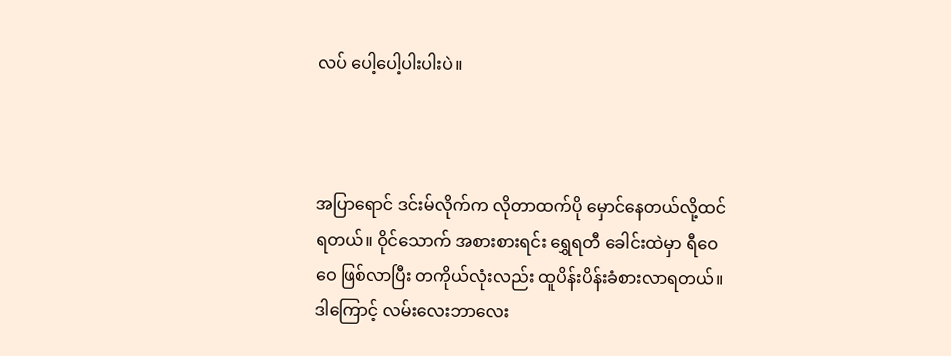လပ် ပေါ့ပေါ့ပါးပါးပဲ။



အပြာရောင် ဒင်းမ်လိုက်က လိုတာထက်ပို မှောင်နေတယ်လို့ထင်ရတယ်။ ဝိုင်သောက် အစားစားရင်း ရွှေရတီ ခေါင်းထဲမှာ ရီဝေဝေ ဖြစ်လာပြီး တကိုယ်လုံးလည်း ထူပိန်းပိန်းခံစားလာရတယ်။ ဒါကြောင့် လမ်းလေးဘာလေး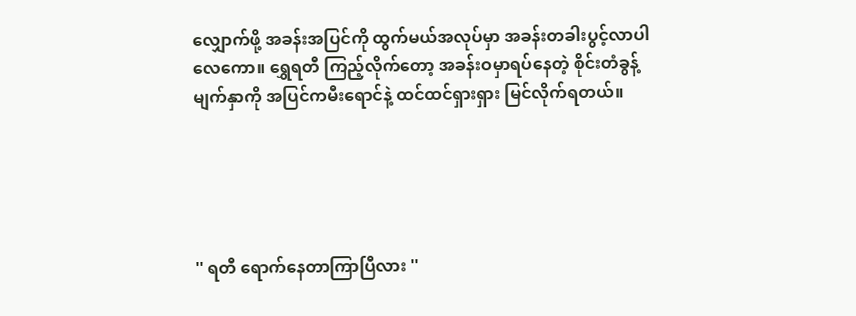လျှောက်ဖို့ အခန်းအပြင်ကို ထွက်မယ်အလုပ်မှာ အခန်းတခါးပွင့်လာပါလေကော။ ရွှေရတီ ကြည့်လိုက်တော့ အခန်းဝမှာရပ်နေတဲ့ စိုင်းတံခွန့်မျက်နှာကို အပြင်ကမီးရောင်နဲ့ ထင်ထင်ရှားရှား မြင်လိုက်ရတယ်။





'' ရတီ ရောက်နေတာကြာပြီလား ''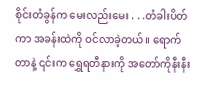စိုင်းတံခွန်က မေးလည်းမေး . . .တံခါးပိတ်ကာ အခန်းထဲကို ဝင်လာခဲ့တယ်။ ရောက်တာနဲ့ ၎င်းက ရွှေရတီနားကို အတော်ကိုနီးနီး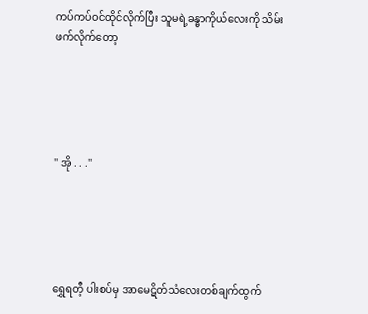ကပ်ကပ်ဝင်ထိုင်လိုက်ပြီး သူမရဲ့ခန္ဓာကိုယ်လေးကို သိမ်းဖက်လိုက်တော့





'' အို . . .''





ရွှေရတီ့ ပါးစပ်မှ အာမေဋိတ်သံလေးတစ်ချက်ထွက်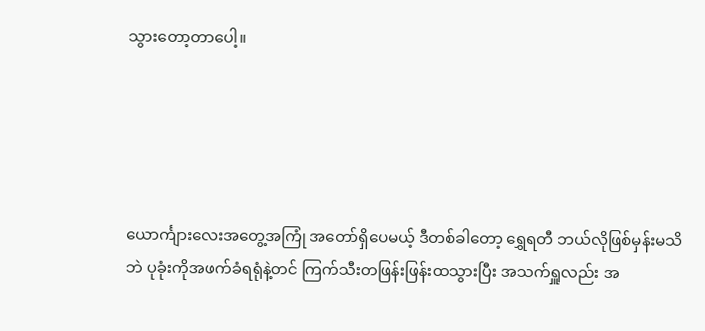သွားတော့တာပေါ့။





ယောင်္ကျားလေးအတွေ့အကြုံ အတော်ရှိပေမယ့် ဒီတစ်ခါတော့ ရွှေရတီ ဘယ်လိုဖြစ်မှန်းမသိဘဲ ပုခုံးကိုအဖက်ခံရရုံနဲ့တင် ကြက်သီးတဖြန်းဖြန်းထသွားပြီး အသက်ရှူလည်း အ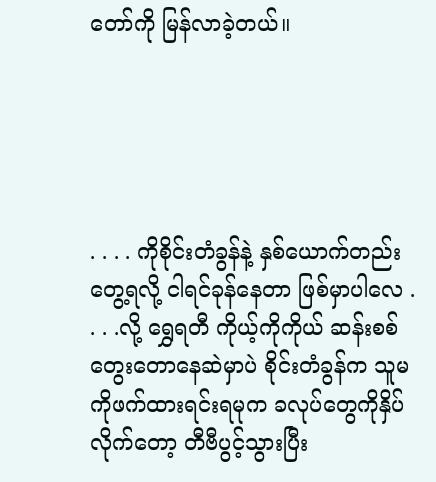တော်ကို မြန်လာခဲ့တယ်။





. . . . ကိုစိုင်းတံခွန်နဲ့ နှစ်ယောက်တည်းတွေ့ရလို့ ငါရင်ခုန်နေတာ ဖြစ်မှာပါလေ . . . .လို့ ရွှေရတီ ကိုယ့်ကိုကိုယ် ဆန်းစစ်တွေးတောနေဆဲမှာပဲ စိုင်းတံခွန်က သူမကိုဖက်ထားရင်းရမုက ခလုပ်တွေကိုနှိပ်လိုက်တော့ တီဗီပွင့်သွားပြီး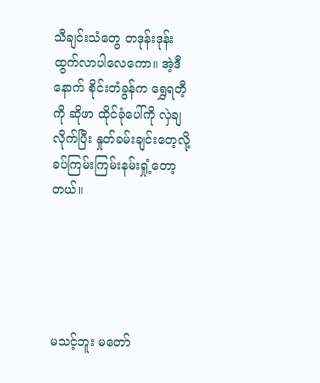သီချင်းသံတွေ တဒုန်းဒုန်းထွက်လာပါလေကော။ အဲ့ဒီနောက် စိုင်းတံခွန်က ရွှေရတီ့ကို ဆိုဖာ ထိုင်ခုံပေါ်ကို လှဲချ လိုက်ပြီး နှုတ်ခမ်းချင်းတေ့လို့ ခပ်ကြမ်းကြမ်းနမ်းရှုံ့တော့တယ်။





မသင့်ဘူး မတော်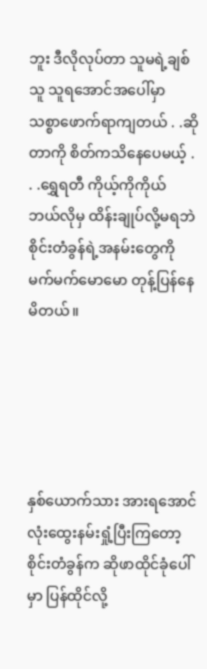ဘူး ဒီလိုလုပ်တာ သူမရဲ့ချစ်သူ သူရအောင်အပေါ်မှာ သစ္စာဖောက်ရာကျတယ် . .ဆိုတာကို စိတ်ကသိနေပေမယ့် . . .ရွှေရတီ ကိုယ့်ကိုကိုယ် ဘယ်လိုမှ ထိန်းချုပ်လို့မရဘဲ စိုင်းတံခွန်ရဲ့အနမ်းတွေကို မက်မက်မောမော တုန့်ပြန်နေမိတယ်။





နှစ်ယောက်သား အားရအောင် လုံးထွေးနမ်းရှုံ့ပြီးကြတော့ စိုင်းတံခွန်က ဆိုဖာထိုင်ခုံပေါ်မှာ ပြန်ထိုင်လို့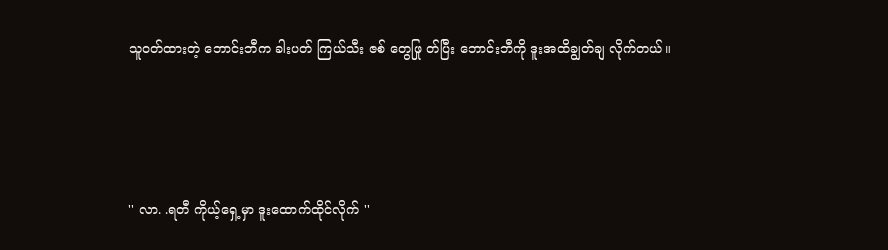သူဝတ်ထားတဲ့ ဘောင်းဘီက ခါးပတ် ကြယ်သီး ဇစ် တွေဖြု တ်ပြီး ဘောင်းဘီကို ဒူးအထိချွတ်ချ လိုက်တယ်။





'' လာ. .ရတီ ကိုယ့်ရှေ့မှာ ဒူးထောက်ထိုင်လိုက် ''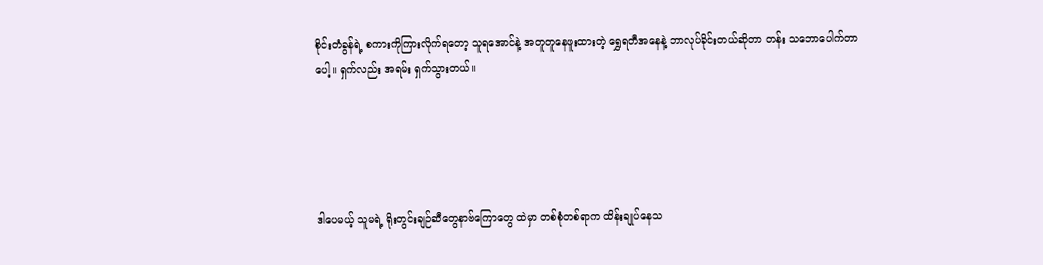စိုင်းတံခွန်ရဲ့ စကားကိုကြားလိုက်ရတော့ သူရအောင်နဲ့ အတူတူနေဖူးထားတဲ့ ရွှေရတီအနေနဲ့ ဘာလုပ်ခိုင်းတယ်ဆိုတာ တန်း သဘောပေါက်တာပေါ့။ ရှက်လည်း အရမ်း ရှက်သွားတယ်။





ဒါပေမယ့် သူမရဲ့ ရိုးတွင်းချဉ်ဆီတွေနာဗ်ကြောတွေ ထဲမှာ တစ်စုံတစ်ရာက ထိန်းချုပ်နေသ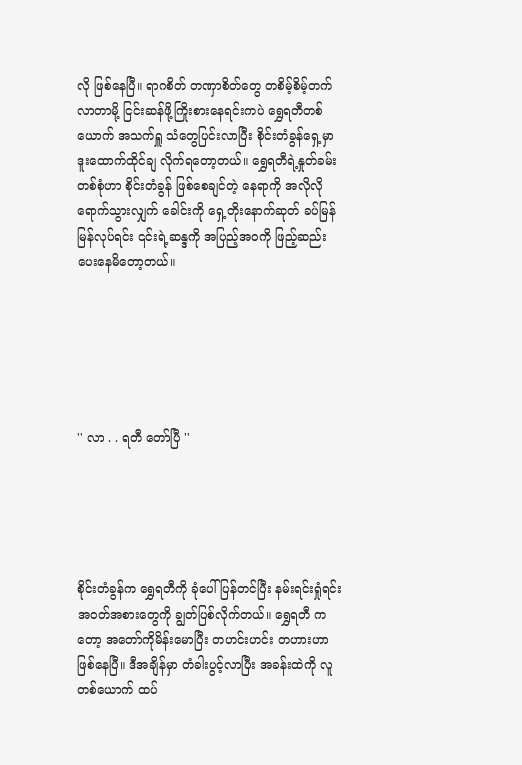လို ဖြစ်နေပြီ။ ရာဂစိတ် တဏှာစိတ်တွေ တစိမ့်စိမ့်တက်လာတာမို့ ငြင်းဆန်ဖို့ကြိုးစားနေရင်းကပဲ ရွှေရတီတစ်ယောက် အသက်ရှူ သံတွေပြင်းလာပြီး စိုင်းတံခွန်ရှေ့မှာ ဒူးထောက်ထိုင်ချ လိုက်ရတော့တယ်။ ရွှေရတီရဲ့နှုတ်ခမ်းတစ်စုံဟာ စိုင်းတံခွန် ဖြစ်စေချင်တဲ့ နေရာကို အလိုလိုရောက်သွားလျှက် ခေါင်းကို ရှေ့တိုးနောက်ဆုတ် ခပ်မြန်မြန်လုပ်ရင်း ၎င်းရဲ့ဆန္ဒကို အပြည့်အဝကို ဖြည့်ဆည်းပေးနေမိတော့တယ်။






'' လာ . . ရတီ တော်ပြီ ''





စိုင်းတံခွန်က ရွှေရတီကို ခုံပေါ်ပြန်တင်ပြီး နမ်းရင်းရှုံရင်း အဝတ်အစားတွေကို ချွတ်ပြစ်လိုက်တယ်။ ရွှေရတီ ကတော့ အတော်ကိုမိန်းမောပြီး တဟင်းဟင်း တဟားဟာ ဖြစ်နေပြီ။ ဒီအချိန်မှာ တံခါးပွင့်လာပြီး အခန်းထဲကို လူတစ်ယောက် ထပ်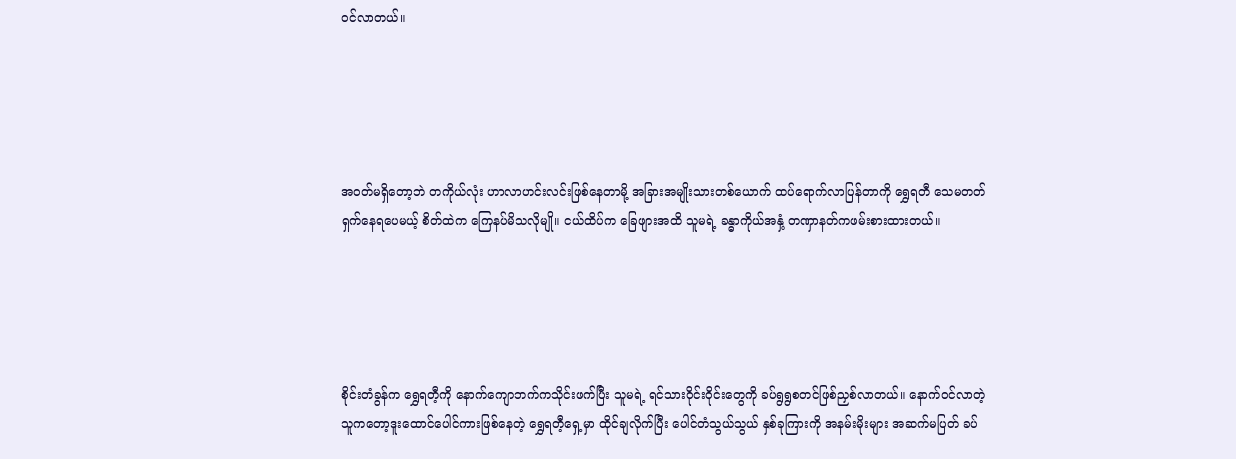ဝင်လာတယ်။





အဝတ်မရှိတော့ဘဲ တကိုယ်လုံး ဟာလာဟင်းလင်းဖြစ်နေတာမို့ အခြားအမျိုးသားတစ်ယောက် ထပ်ရောက်လာပြန်တာကို ရွှေရတီ သေမတတ်ရှက်နေရပေမယ့် စိတ်ထဲက ကြေနပ်မိသလိုမျို။ ငယ်ထိပ်က ခြေဖျားအထိ သူမရဲ့ ခန္ဓာကိုယ်အနှံ့ တဏှာနတ်ကဖမ်းစားထားတယ်။





စိုင်းတံခွန်က ရွှေရတီ့ကို နောက်ကျောဘက်ကသိုင်းဖက်ပြီး သူမရဲ့ ရင်သားဝိုင်းဝိုင်းတွေကို ခပ်ရွရွစတင်ဖြစ်ညှစ်လာတယ်။ နောက်ဝင်လာတဲ့သူကတော့ဒူးထောင်ပေါင်ကားဖြစ်နေတဲ့ ရွှေရတီ့ရှေ့မှာ ထိုင်ချလိုက်ပြီး ပေါင်တံသွယ်သွယ် နှစ်ခုကြားကို အနမ်းမိုးများ အဆက်မပြတ် ခပ်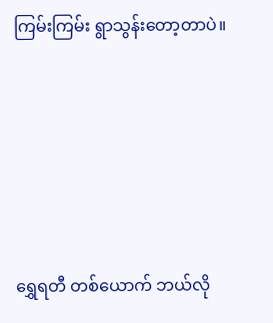ကြမ်းကြမ်း ရွာသွန်းတော့တာပဲ။





ရွှေရတီ တစ်ယောက် ဘယ်လို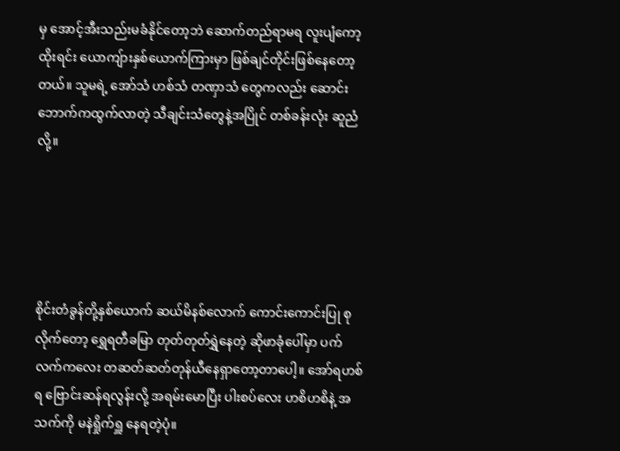မှ အောင့်အီးသည်းမခံနိုင်တော့ဘဲ ဆောက်တည်ရာမရ လူးပျံကော့ထိုးရင်း ယောကျ်ားနှစ်ယောက်ကြားမှာ ဖြစ်ချင်တိုင်းဖြစ်နေတော့တယ်။ သူမရဲ့ အော်သံ ဟစ်သံ တဏှာသံ တွေကလည်း ဆောင်းဘောက်ကထွက်လာတဲ့ သီချင်းသံတွေနဲ့အပြိုင် တစ်ခန်းလုံး ဆူညံလို့။





စိုင်းတံခွန်တို့နှစ်ယောက် ဆယ်မိနစ်လောက် ကောင်းကောင်းပြု စုလိုက်တော့ ရွှေရတီခမြာ တုတ်တုတ်ရွှဲနေတဲ့ ဆိုဖာခုံပေါ်မှာ ပက်လက်ကလေး တဆတ်ဆတ်တုန်ယီနေရှာတော့တာပေါ့။ အော်ရဟစ်ရ ဗြောင်းဆန်ရလွန်းလို့ အရမ်းမောပြီး ပါးစပ်လေး ဟစိဟစိနဲ့ အသက်ကို မနဲရှိုက်ရှူ နေရတဲ့ပုံ။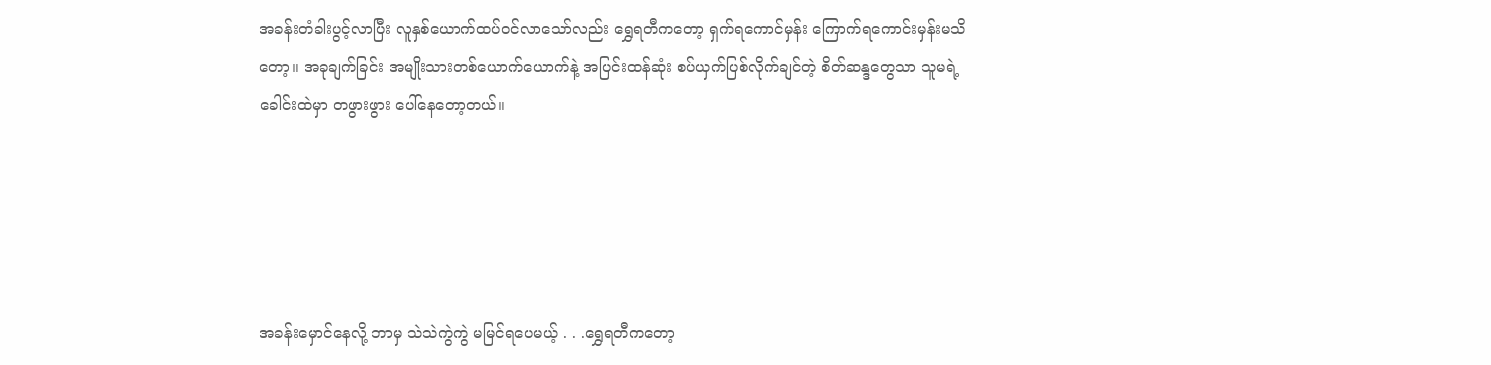အခန်းတံခါးပွင့်လာပြီး လူနှစ်ယောက်ထပ်ဝင်လာသော်လည်း ရွှေရတီကတော့ ရှက်ရကောင်မှန်း ကြောက်ရကောင်းမှန်းမသိတော့။ အခုချက်ခြင်း အမျိုးသားတစ်ယောက်ယောက်နဲ့ အပြင်းထန်ဆုံး စပ်ယှက်ပြစ်လိုက်ချင်တဲ့ စိတ်ဆန္ဒတွေသာ သူမရဲ့ခေါင်းထဲမှာ တဖွားဖွား ပေါ်နေတော့တယ်။





အခန်းမှောင်နေလို့ ဘာမှ သဲသဲကွဲကွဲ မမြင်ရပေမယ့် . . .ရွှေရတီကတော့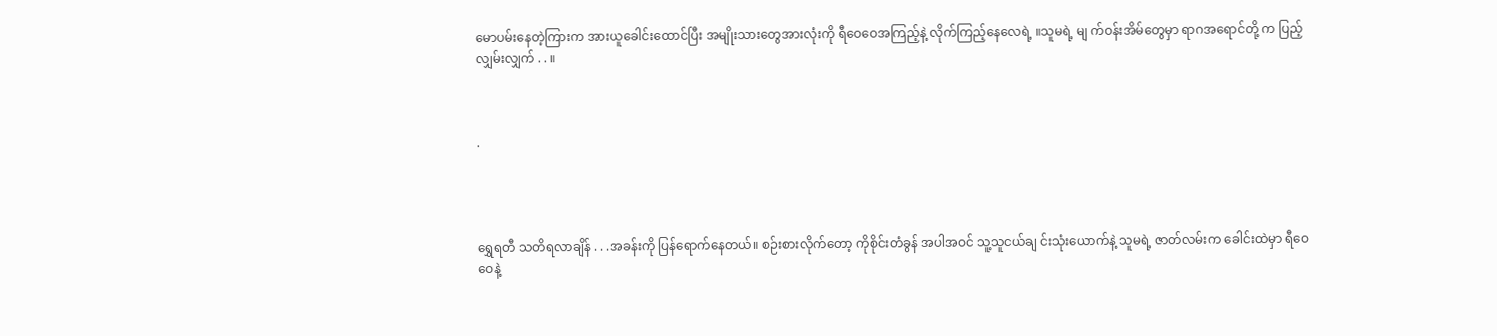မောပမ်းနေတဲ့ကြားက အားယူခေါင်းထောင်ပြီး အမျိုးသားတွေအားလုံးကို ရီဝေဝေအကြည့်နဲ့ လိုက်ကြည့်နေလေရဲ့ ။သူမရဲ့ မျ က်ဝန်းအိမ်တွေမှာ ရာဂအရောင်တို့ က ပြည့်လျှမ်းလျှက် . . ။



.




ရွှေရတီ သတိရလာချိန် . . .အခန်းကို ပြန်ရောက်နေတယ်။ စဉ်းစားလိုက်တော့ ကိုစိုင်းတံခွန် အပါအဝင် သူ့သူငယ်ချ င်းသုံးယောက်နဲ့ သူမရဲ့ ဇာတ်လမ်းက ခေါင်းထဲမှာ ရီဝေဝေနဲ့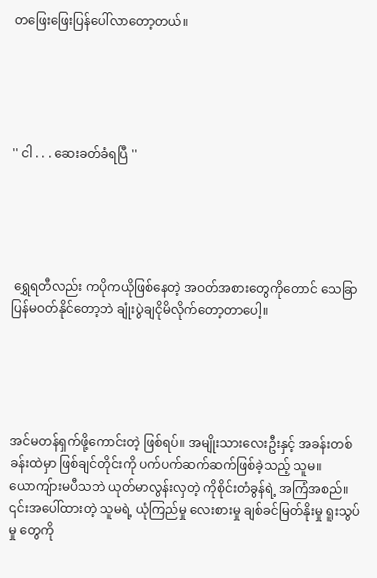တဖြေးဖြေးပြန်ပေါ်လာတော့တယ်။





'' ငါ . . . ဆေးခတ်ခံရပြီ ''





 ရွှေရတီလည်း ကပိုကယိုဖြစ်နေတဲ့ အဝတ်အစားတွေကိုတောင် သေခြာပြန်မဝတ်နိုင်တော့ဘဲ ချုံးပွဲချငိုမိလိုက်တော့တာပေါ့။





အင်မတန်ရှက်ဖို့ကောင်းတဲ့ ဖြစ်ရပ်။ အမျိုးသားလေးဦးနှင့် အခန်းတစ်ခန်းထဲမှာ ဖြစ်ချင်တိုင်းကို ပက်ပက်ဆက်ဆက်ဖြစ်ခဲ့သည့် သူမ။ ယောကျ်ားမပီသဘဲ ယုတ်မာလွန်းလှတဲ့ ကိုစိုင်းတံခွန်ရဲ့ အကြံအစည်။ ၎င်းအပေါ်ထားတဲ့ သူမရဲ့ ယုံကြည်မှု လေးစားမှု ချစ်ခင်မြတ်နိုးမှု ရူးသွပ်မှု တွေကို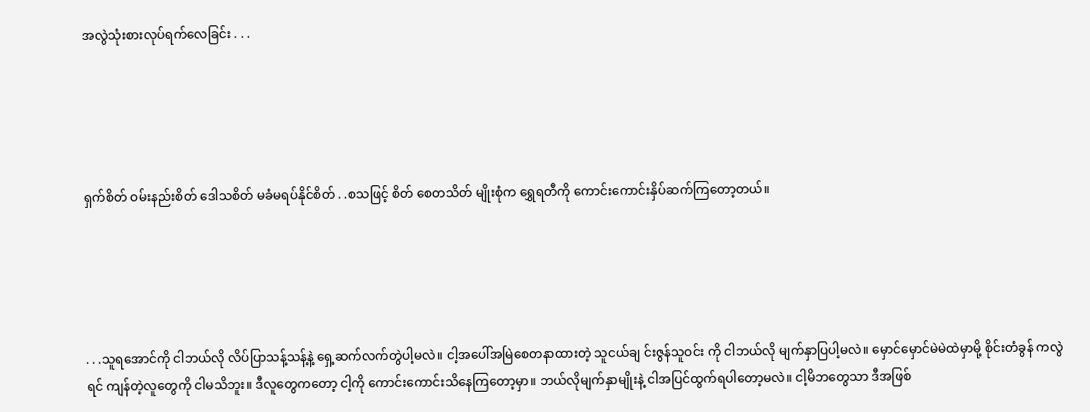အလွဲသုံးစားလုပ်ရက်လေခြင်း . . .





ရှက်စိတ် ဝမ်းနည်းစိတ် ဒေါသစိတ် မခံမရပ်နိုင်စိတ် . .စသဖြင့် စိတ် စေတသိတ် မျိုးစုံက ရွှေရတီကို ကောင်းကောင်းနှိပ်ဆက်ကြတော့တယ်။





. . .သူရအောင်ကို ငါဘယ်လို လိပ်ပြာသန့်သန့်နဲ့ ရှေ့ဆက်လက်တွဲပါ့မလဲ။ ငါ့အပေါ်အမြဲစေတနာထားတဲ့ သူငယ်ချ င်းဇွန်သူဝင်း ကို ငါဘယ်လို မျက်နှာပြပါ့မလဲ။ မှောင်မှောင်မဲမဲထဲမှာမို့ စိုင်းတံခွန် ကလွဲရင် ကျန်တဲ့လူတွေကို ငါမသိဘူး။ ဒီလူတွေကတော့ ငါ့ကို ကောင်းကောင်းသိနေကြတော့မှာ။ ဘယ်လိုမျက်နှာမျိုးနဲ့ ငါအပြင်ထွက်ရပါတော့မလဲ။ ငါ့မိဘတွေသာ ဒီအဖြစ်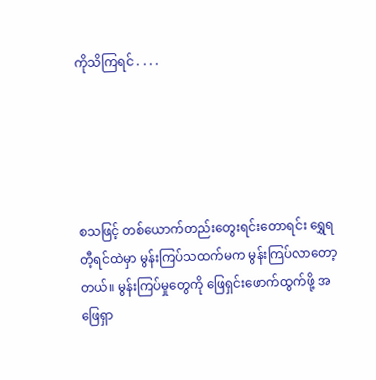ကိုသိကြရင် . . . .





စသဖြင့် တစ်ယောက်တည်းတွေးရင်းတောရင်း ရွှေရတီ့ရင်ထဲမှာ မွန်းကြပ်သထက်မက မွန်းကြပ်လာတော့တယ်။ မွန်းကြပ်မှုတွေကို ဖြေရှင်းဖောက်ထွက်ဖို့ အဖြေရှာ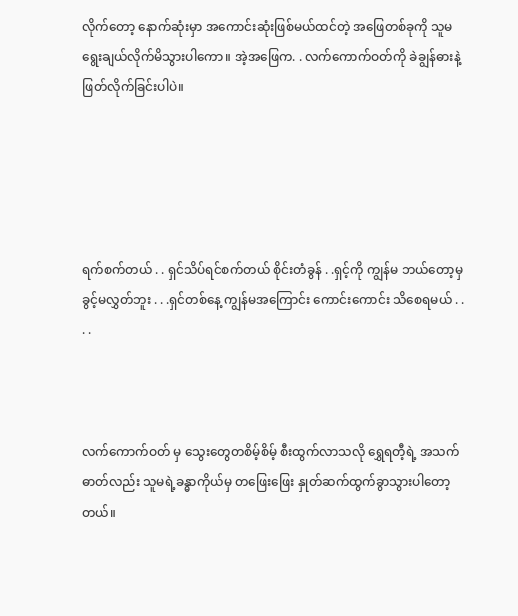လိုက်တော့ နောက်ဆုံးမှာ အကောင်းဆုံးဖြစ်မယ်ထင်တဲ့ အဖြေတစ်ခုကို သူမရွေးချယ်လိုက်မိသွားပါကော။ အဲ့အဖြေက. . လက်ကောက်ဝတ်ကို ခဲချွန်ဓားနဲ့ ဖြတ်လိုက်ခြင်းပါပဲ။





ရက်စက်တယ် . . ရှင်သိပ်ရင်စက်တယ် စိုင်းတံခွန် . .ရှင့်ကို ကျွန်မ ဘယ်တော့မှ ခွင့်မလွှတ်ဘူး . . .ရှင်တစ်နေ့ ကျွန်မအကြောင်း ကောင်းကောင်း သိစေရမယ် . . . .



လက်ကောက်ဝတ် မှ သွေးတွေတစိမ့်စိမ့် စီးထွက်လာသလို ရွှေရတီ့ရဲ့ အသက်ဓာတ်လည်း သူမရဲ့ခန္ဓာကိုယ်မှ တဖြေးဖြေး နှုတ်ဆက်ထွက်ခွာသွားပါတော့တယ်။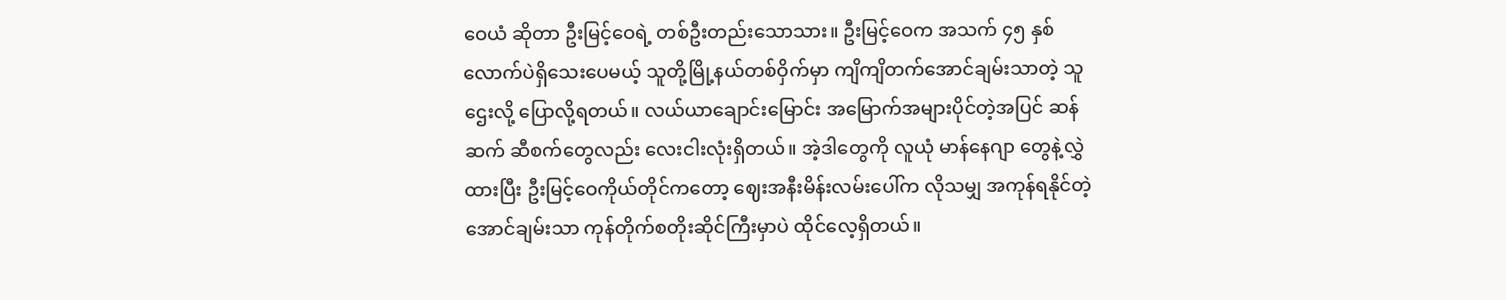ဝေယံ ဆိုတာ ဦးမြင့်ဝေရဲ့ တစ်ဦးတည်းသောသား။ ဦးမြင့်ဝေက အသက် ၄၅ နှစ်လောက်ပဲရှိသေးပေမယ့် သူတို့မြို့နယ်တစ်ဝှိက်မှာ ကျိကျိတက်အောင်ချမ်းသာတဲ့ သူဌေးလို့ ပြောလို့ရတယ်။ လယ်ယာချောင်းမြောင်း အမြောက်အများပိုင်တဲ့အပြင် ဆန်ဆက် ဆီစက်တွေလည်း လေးငါးလုံးရှိတယ်။ အဲ့ဒါတွေကို လူယုံ မာန်နေဂျာ တွေနဲ့လွှဲထားပြီး ဦးမြင့်ဝေကိုယ်တိုင်ကတော့ ဈေးအနီးမိန်းလမ်းပေါ်က လိုသမျှ အကုန်ရနိုင်တဲ့ အောင်ချမ်းသာ ကုန်တိုက်စတိုးဆိုင်ကြီးမှာပဲ ထိုင်လေ့ရှိတယ်။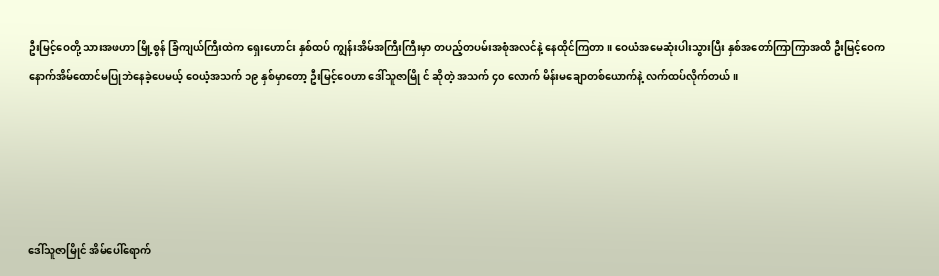ဦးမြင့်ဝေတို့ သားအဖဟာ မြို့စွန် ခြံကျယ်ကြီးထဲက ရှေးဟောင်း နှစ်ထပ် ကျွန်းအိမ်အကြီးကြီးမှာ တပည့်တပမ်းအစုံအလင်နဲ့ နေထိုင်ကြတာ။ ဝေယံအမေဆုံးပါးသွားပြီး နှစ်အတော်ကြာကြာအထိ ဦးမြင့်ဝေက နောက်အိမ်ထောင်မပြုဘဲနေခဲ့ပေမယ့် ဝေယံ့အသက် ၁၉ နှစ်မှာတော့ ဦးမြင့်ဝေဟာ ဒေါ်သူဇာမြို င် ဆိုတဲ့ အသက် ၄၀ လောက် မိန်းမချောတစ်ယောက်နဲ့ လက်ထပ်လိုက်တယ်။





ဒေါ်သူဇာမြိုင် အိမ်ပေါ်ရောက်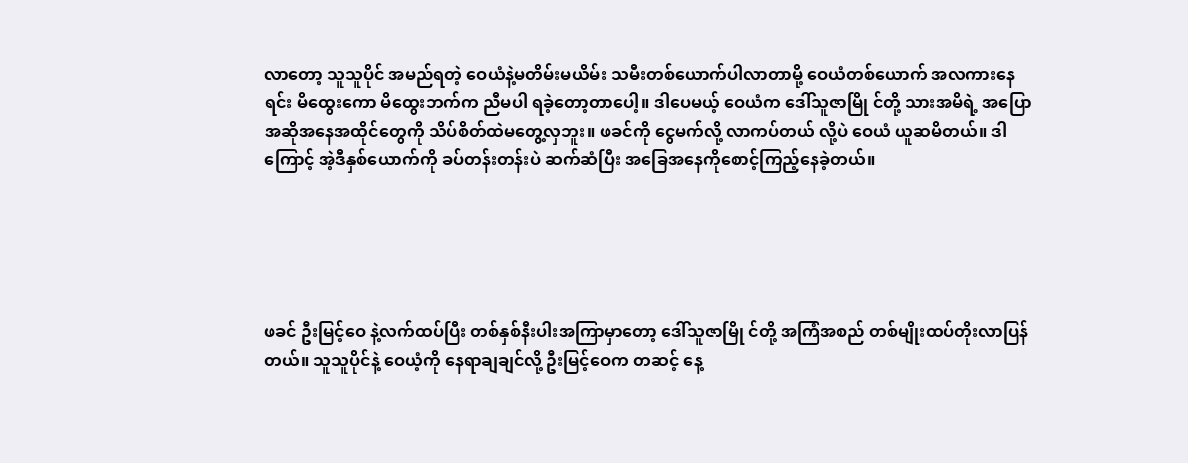လာတော့ သူသူပိုင် အမည်ရတဲ့ ဝေယံနဲ့မတိမ်းမယိမ်း သမီးတစ်ယောက်ပါလာတာမို့ ဝေယံတစ်ယောက် အလကားနေရင်း မိထွေးကော မိထွေးဘက်က ညီမပါ ရခဲ့တော့တာပေါ့။ ဒါပေမယ့် ဝေယံက ဒေါ်သူဇာမြို င်တို့ သားအမိရဲ့ အပြောအဆိုအနေအထိုင်တွေကို သိပ်စိတ်ထဲမတွေ့လှဘူး။ ဖခင်ကို ငွေမက်လို့ လာကပ်တယ် လို့ပဲ ဝေယံ ယူဆမိတယ်။ ဒါကြောင့် အဲ့ဒီနှစ်ယောက်ကို ခပ်တန်းတန်းပဲ ဆက်ဆံပြီး အခြေအနေကိုစောင့်ကြည့်နေခဲ့တယ်။





ဖခင် ဦးမြင့်ဝေ နဲ့လက်ထပ်ပြီး တစ်နှစ်နီးပါးအကြာမှာတော့ ဒေါ်သူဇာမြို င်တို့ အကြံအစည် တစ်မျိုးထပ်တိုးလာပြန်တယ်။ သူသူပိုင်နဲ့ ဝေယံ့ကို နေရာချချင်လို့ ဦးမြင့်ဝေက တဆင့် နေ့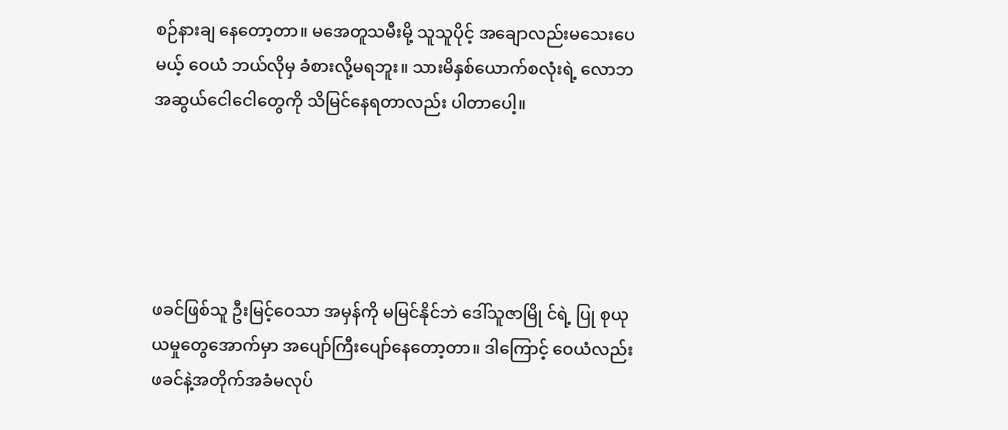စဉ်နားချ နေတော့တာ။ မအေတူသမီးမို့ သူသူပိုင့် အချောလည်းမသေးပေမယ့် ဝေယံ ဘယ်လိုမှ ခံစားလို့မရဘူး။ သားမိနှစ်ယောက်စလုံးရဲ့ လောဘအဆွယ်ငေါငေါတွေကို သိမြင်နေရတာလည်း ပါတာပေါ့။





ဖခင်ဖြစ်သူ ဦးမြင့်ဝေသာ အမှန်ကို မမြင်နိုင်ဘဲ ဒေါ်သူဇာမြို င်ရဲ့ ပြု စုယုယမှုတွေအောက်မှာ အပျော်ကြီးပျော်နေတော့တာ။ ဒါကြောင့် ဝေယံလည်း ဖခင်နဲ့အတိုက်အခံမလုပ်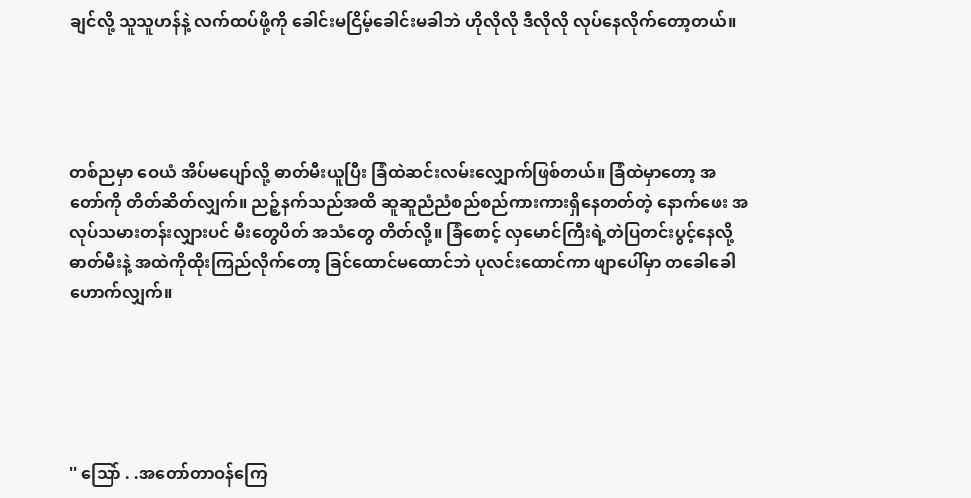ချင်လို့ သူသူဟန်နဲ့ လက်ထပ်ဖို့ကို ခေါင်းမငြိမ့်ခေါင်းမခါဘဲ ဟိုလိုလို ဒီလိုလို လုပ်နေလိုက်တော့တယ်။




တစ်ညမှာ ဝေယံ အိပ်မပျော်လို့ ဓာတ်မီးယူပြီး ခြံထဲဆင်းလမ်းလျှောက်ဖြစ်တယ်။ ခြံထဲမှာတော့ အတော်ကို တိတ်ဆိတ်လျှက်။ ညဉ့်နက်သည်အထိ ဆူဆူညံညံစည်စည်ကားကားရှိနေတတ်တဲ့ နောက်ဖေး အလုပ်သမားတန်းလျှားပင် မီးတွေပိတ် အသံတွေ တိတ်လို့။ ခြံစောင့် လှမောင်ကြီးရဲ့တဲပြတင်းပွင့်နေလို့ ဓာတ်မီးနဲ့ အထဲကိုထိုးကြည်လိုက်တော့ ခြင်ထောင်မထောင်ဘဲ ပုလင်းထောင်ကာ ဖျာပေါ်မှာ တခေါခေါဟောက်လျှက်။





'' သြော် . .အတော်တာဝန်ကြေ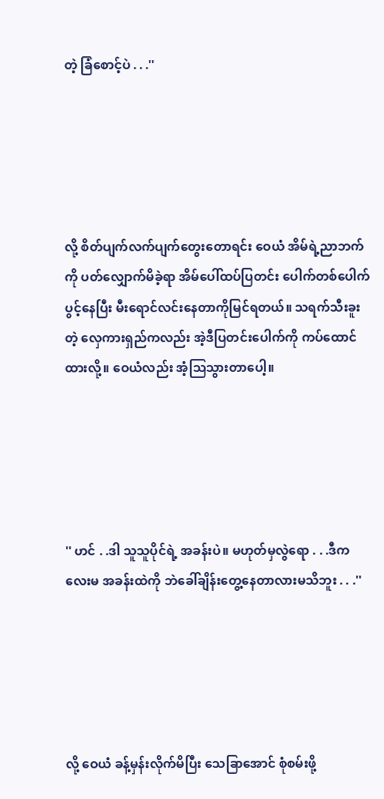တဲ့ ခြံစောင့်ပဲ . . .''





လို့ စိတ်ပျက်လက်ပျက်တွေးတောရင်း ဝေယံ အိမ်ရဲ့ညာဘက်ကို ပတ်လျှောက်မိခဲ့ရာ အိမ်ပေါ်ထပ်ပြတင်း ပေါက်တစ်ပေါက်ပွင့်နေပြီး မီးရောင်လင်းနေတာကိုမြင်ရတယ်။ သရက်သီးခူးတဲ့ လှေကားရှည်ကလည်း အဲ့ဒီပြတင်းပေါက်ကို ကပ်ထောင်ထားလို့။ ဝေယံလည်း အံ့သြသွားတာပေါ့။





'' ဟင် . .ဒါ သူသူပိုင်ရဲ့ အခန်းပဲ။ မဟုတ်မှလွဲရော . . .ဒီကလေးမ အခန်းထဲကို ဘဲခေါ်ချိန်းတွေ့နေတာလားမသိဘူး . . .''





လို့ ဝေယံ ခန့်မှန်းလိုက်မိပြီး သေခြာအောင် စုံစမ်းဖို့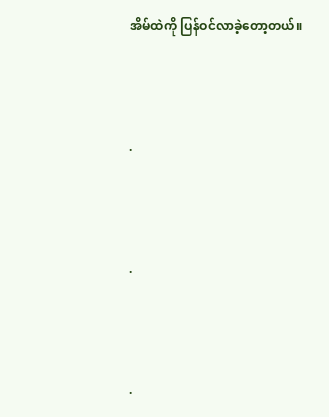အိမ်ထဲကို ပြန်ဝင်လာခဲ့တော့တယ်။



.



.



.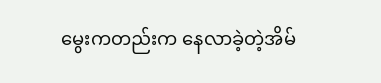မွေးကတည်းက နေလာခဲ့တဲ့အိမ်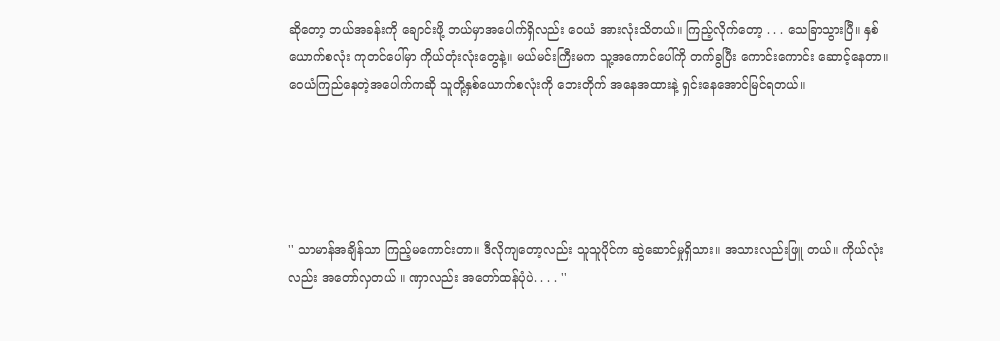ဆိုတော့ ဘယ်အခန်းကို ချောင်းဖို့ ဘယ်မှာအပေါက်ရှိလည်း ဝေယံ အားလုံးသိတယ်။ ကြည့်လိုက်တော့ . . . သေခြာသွားပြီ။ နှစ်ယောက်စလုံး ကုတင်ပေါ်မှာ ကိုယ်တုံးလုံးတွေနဲ့။ မယ်မင်းကြီးမက သူ့အကောင်ပေါ်ကို တက်ခွပြီး ကောင်းကောင်း ဆောင့်နေတာ။ ဝေယံကြည်နေတဲ့အပေါက်ကဆို သူတို့နှစ်ယောက်စလုံးကို ဘေးတိုက် အနေအထားနဲ့ ရှင်းနေအောင်မြင်ရတယ်။





'' သာမာန်အချိန်သာ ကြည့်မကောင်းတာ။ ဒီလိုကျတော့လည်း သူသူပိုင်က ဆွဲဆောင်မှုရှိသား။ အသားလည်းဖြူ တယ်။ ကိုယ်လုံးလည်း အတော်လှတယ် ။ ဏှာလည်း အတော်ထန်ပုံပဲ. . . . ''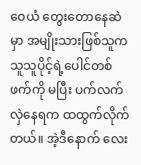ဝေယံ တွေးတောနေဆဲမှာ အမျိုးသားဖြစ်သူက သူသူပိုင့်ရဲ့ပေါင်တစ်ဖက်ကို မပြီး ပက်လက်လှဲနေရက ထထွက်လိုက်တယ်။ အဲ့ဒီနောက် လေး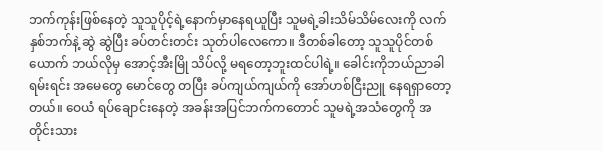ဘက်ကုန်းဖြစ်နေတဲ့ သူသူပိုင့်ရဲ့နောက်မှာနေရယူပြီး သူမရဲ့ခါးသိမ်သိမ်လေးကို လက်နှစ်ဘက်နဲ့ ဆွဲ ဆွဲပြီး ခပ်တင်းတင်း သုတ်ပါလေကော။ ဒီတစ်ခါတော့ သူသူပိုင်တစ်ယောက် ဘယ်လိုမှ အောင့်အီးမြို သိပ်လို့ မရတော့ဘူးထင်ပါရဲ့။ ခေါင်းကိုဘယ်ညာခါရမ်းရင်း အမေတွေ မောင်တွေ တပြီး ခပ်ကျယ်ကျယ်ကို အော်ဟစ်ငြီးညူ နေရရှာတော့တယ်။ ဝေယံ ရပ်ချောင်းနေတဲ့ အခန်းအပြင်ဘက်ကတောင် သူမရဲ့အသံတွေကို အတိုင်းသား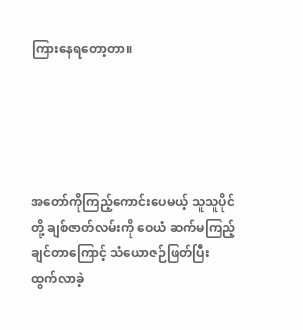ကြားနေရတော့တာ။





အတော်ကိုကြည့်ကောင်းပေမယ့် သူသူပိုင်တို့ ချစ်ဇာတ်လမ်းကို ဝေယံ ဆက်မကြည့်ချင်တာကြောင့် သံယောဇဉ်ဖြတ်ပြီး ထွက်လာခဲ့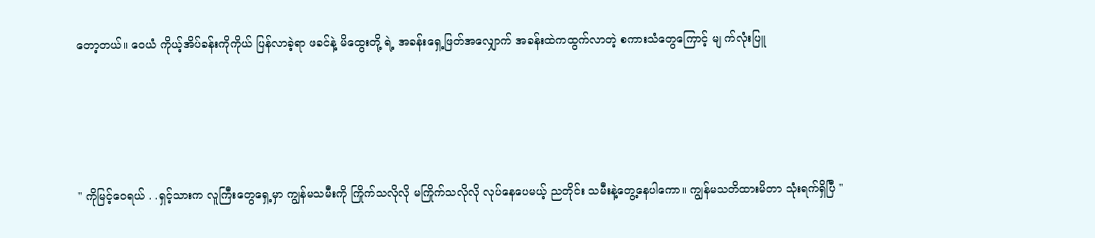တော့တယ်။ ဝေယံ ကိုယ့်အိပ်ခန်းကိုကိုယ် ပြန်လာခဲ့ရာ ဖခင်နဲ့ မိထွေးတို့ ရဲ့ အခန်းရှေ့ဖြတ်အလျှောက် အခန်းထဲကထွက်လာတဲ့ စကားသံတွေကြောင့် မျ က်လုံးပြူ





'' ကိုမြင့်ဝေရယ် . .ရှင့်သားက လူကြီးတွေရှေ့မှာ ကျွန်မသမီးကို ကြိုက်သလိုလို မကြိုက်သလိုလို လုပ်နေပေမယ့် ညတိုင်း သမီးနဲ့တွေ့နေပါကော။ ကျွန်မသတိထားမိတာ သုံးရက်ရှိပြီ ''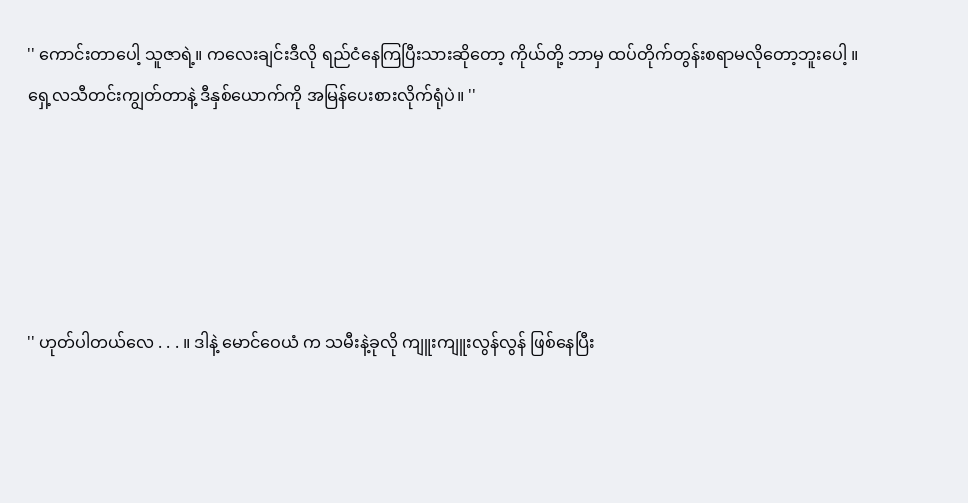'' ကောင်းတာပေါ့ သူဇာရဲ့။ ကလေးချင်းဒီလို ရည်ငံနေကြပြီးသားဆိုတော့ ကိုယ်တို့ ဘာမှ ထပ်တိုက်တွန်းစရာမလိုတော့ဘူးပေါ့ ။ ရှေ့လသီတင်းကျွတ်တာနဲ့ ဒီနှစ်ယောက်ကို အမြန်ပေးစားလိုက်ရုံပဲ။ ''





'' ဟုတ်ပါတယ်လေ . . . ။ ဒါနဲ့ မောင်ဝေယံ က သမီးနဲ့ခုလို ကျူးကျူးလွန်လွန် ဖြစ်နေပြီး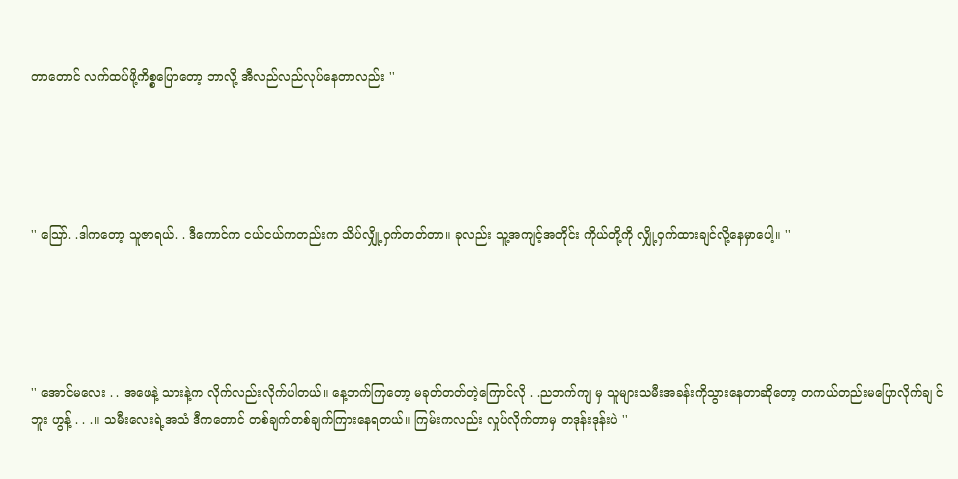တာတောင် လက်ထပ်ဖို့ကိစ္စပြောတော့ ဘာလို့ အီလည်လည်လုပ်နေတာလည်း ''





'' သြော်. .ဒါကတော့ သူဇာရယ်. . ဒီကောင်က ငယ်ငယ်ကတည်းက သိပ်လျှို့ဝှက်တတ်တာ။ ခုလည်း သူ့အကျင့်အတိုင်း ကိုယ်တို့ကို လျှို့ဝှက်ထားချင်လို့နေမှာပေါ့။ ''





'' အောင်မလေး . . အဖေနဲ့ သားနဲ့က လိုက်လည်းလိုက်ပါတယ်။ နေ့ဘက်ကြတော့ မခုတ်တတ်တဲ့ကြောင်လို . .ညဘက်ကျ မှ သူများသမီးအခန်းကိုသွားနေတာဆိုတော့ တကယ်တည်းမပြောလိုက်ချ င်ဘူး ဟွန့် . . .။ သမီးလေးရဲ့အသံ ဒီကတောင် တစ်ချက်တစ်ချက်ကြားနေရတယ်။ ကြမ်းကလည်း လှုပ်လိုက်တာမှ တဒုန်းဒုန်းပဲ ''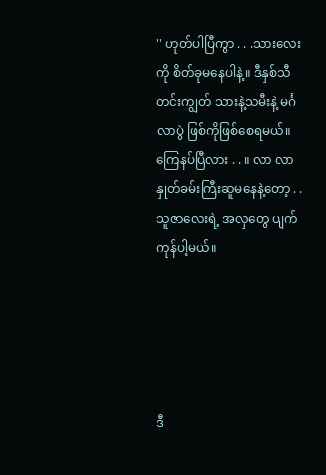'' ဟုတ်ပါပြီကွာ . . .သားလေးကို စိတ်ခုမနေပါနဲ့။ ဒီနှစ်သီတင်းကျွတ် သားနဲ့သမီးနဲ့ မင်္ဂလာပွဲ ဖြစ်ကိုဖြစ်စေရမယ်။ ကြေနပ်ပြီလား . . ။ လာ လာ နှုတ်ခမ်းကြီးဆူမနေနဲ့တော့ . . သူဇာလေးရဲ့ အလှတွေ ပျက်ကုန်ပါ့မယ်။





ဒီ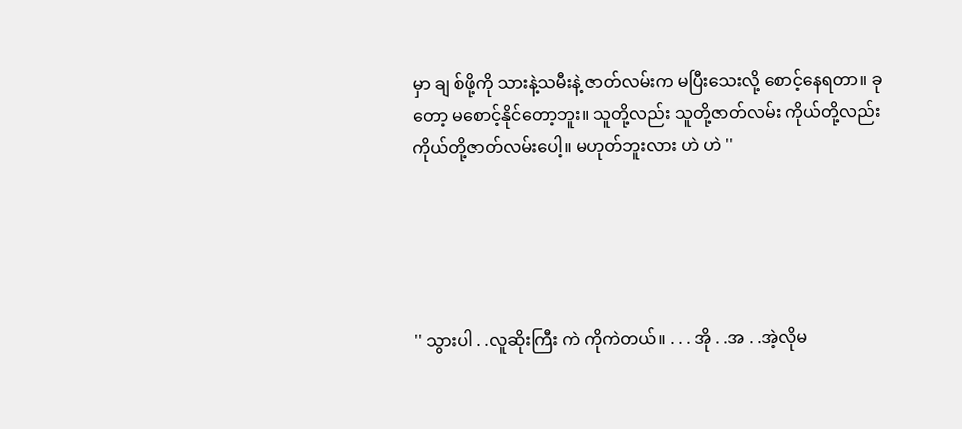မှာ ချ စ်ဖို့ကို သားနဲ့သမီးနဲ့ ဇာတ်လမ်းက မပြီးသေးလို့ စောင့်နေရတာ။ ခုတော့ မစောင့်နိုင်တော့ဘူး။ သူတို့လည်း သူတို့ဇာတ်လမ်း ကိုယ်တို့လည်း ကိုယ်တို့ဇာတ်လမ်းပေါ့။ မဟုတ်ဘူးလား ဟဲ ဟဲ ''





'' သွားပါ . .လူဆိုးကြီး ကဲ ကိုကဲတယ်။ . . . အို . .အ . .အဲ့လိုမ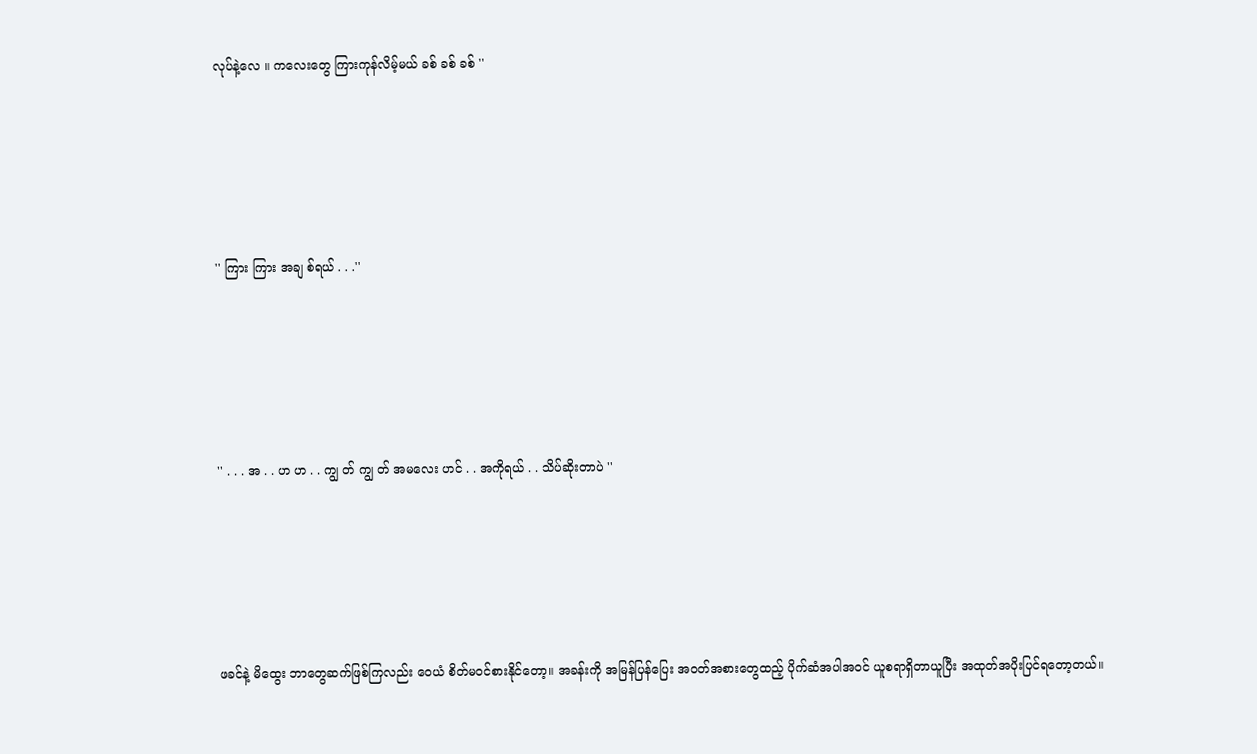လုပ်နဲ့လေ ။ ကလေးတွေ ကြားကုန်လိမ့်မယ် ခစ် ခစ် ခစ် ''





'' ကြား ကြား အချ စ်ရယ် . . .''





'' . . . အ . . ဟ ဟ . . ကျွ တ် ကျွ တ် အမလေး ဟင် . . အကိုရယ် . . သိပ်ဆိုးတာပဲ ''





ဖခင်နဲ့ မိထွေး ဘာတွေဆက်ဖြစ်ကြလည်း ဝေယံ စိတ်မဝင်စားနိုင်တော့။ အခန်းကို အမြန်ပြန်ပြေး အဝတ်အစားတွေထည့် ပိုက်ဆံအပါအဝင် ယူစရာရှိတာယူပြီး အထုတ်အပိုးပြင်ရတော့တယ်။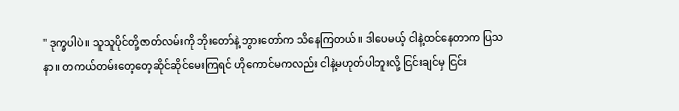'' ဒုက္ခပါပဲ။ သူသူပိုင်တို့ဇာတ်လမ်းကို ဘိုးတော်နဲ့ ဘွားတော်က သိနေကြတယ်။ ဒါပေမယ့် ငါနဲ့ထင်နေတာက ပြသနာ။ တကယ်တမ်းတေ့တေ့ဆိုင်ဆိုင်မေးကြရင် ဟိုကောင်မကလည်း ငါနဲ့မဟုတ်ပါဘူးလို့ ငြင်းချင်မှ ငြင်း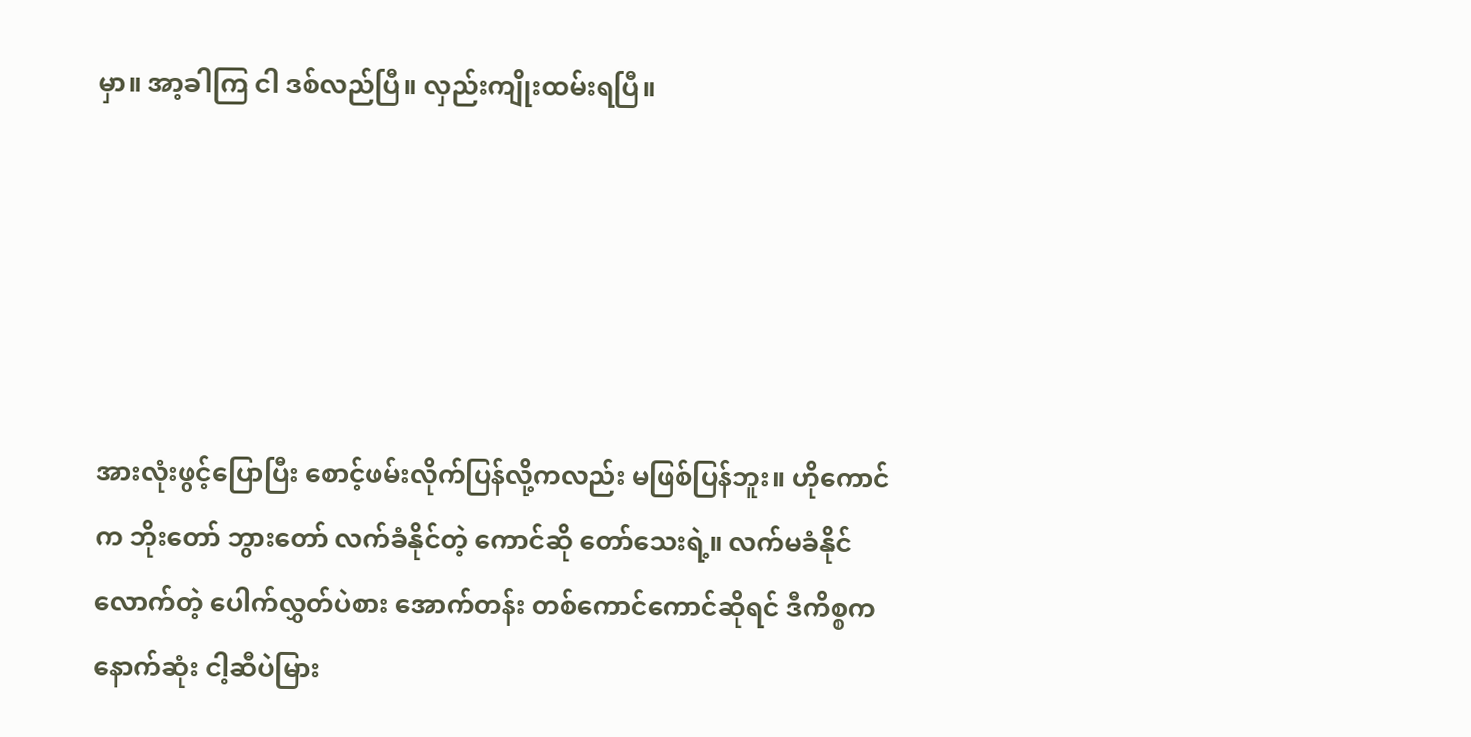မှာ။ အာ့ခါကြ ငါ ဒစ်လည်ပြီ။ လှည်းကျိုးထမ်းရပြီ။





အားလုံးဖွင့်ပြောပြီး စောင့်ဖမ်းလိုက်ပြန်လို့ကလည်း မဖြစ်ပြန်ဘူး။ ဟိုကောင်က ဘိုးတော် ဘွားတော် လက်ခံနိုင်တဲ့ ကောင်ဆို တော်သေးရဲ့။ လက်မခံနိုင်လောက်တဲ့ ပေါက်လွှတ်ပဲစား အောက်တန်း တစ်ကောင်ကောင်ဆိုရင် ဒီကိစ္စက နောက်ဆုံး ငါ့ဆီပဲမြား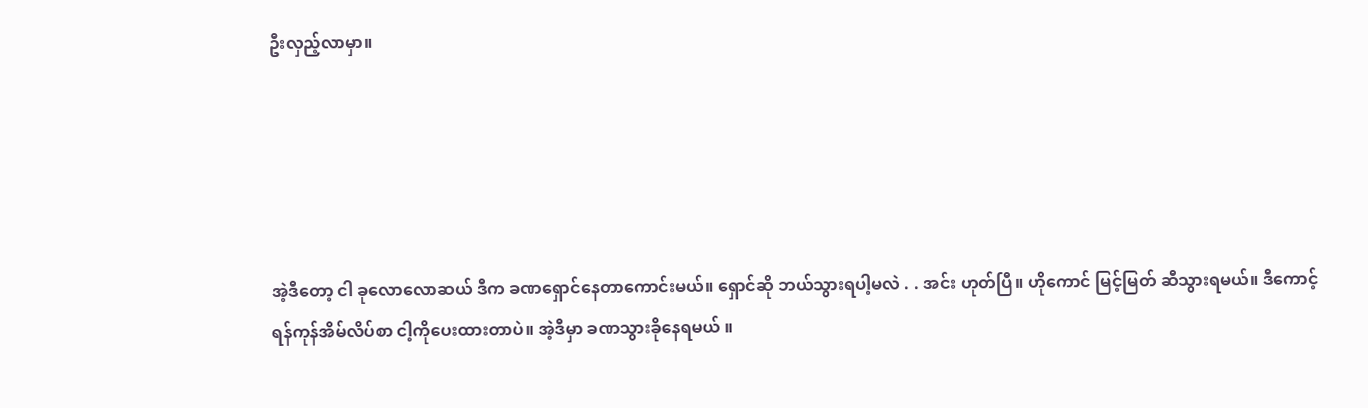ဦးလှည့်လာမှာ။





အဲ့ဒီတော့ ငါ ခုလောလောဆယ် ဒီက ခဏရှောင်နေတာကောင်းမယ်။ ရှောင်ဆို ဘယ်သွားရပါ့မလဲ . . အင်း ဟုတ်ပြီ။ ဟိုကောင် မြင့်မြတ် ဆီသွားရမယ်။ ဒီကောင့် ရန်ကုန်အိမ်လိပ်စာ ငါ့ကိုပေးထားတာပဲ။ အဲ့ဒီမှာ ခဏသွားခိုနေရမယ် ။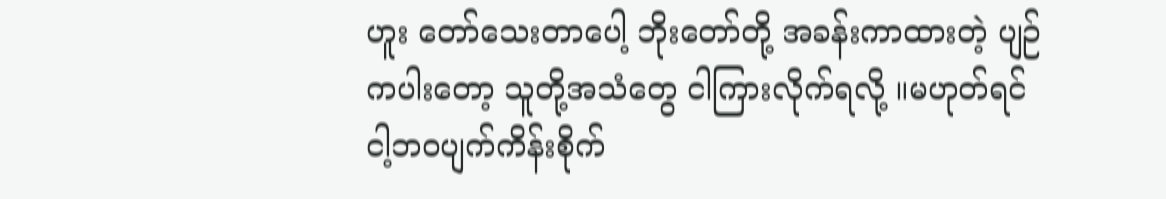ဟူး တော်သေးတာပေါ့ ဘိုးတော်တို့ အခန်းကာထားတဲ့ ပျဉ်ကပါးတော့ သူတို့အသံတွေ ငါကြားလိုက်ရလို့ ။မဟုတ်ရင် ငါ့ဘဝပျက်ကိန်းစိုက်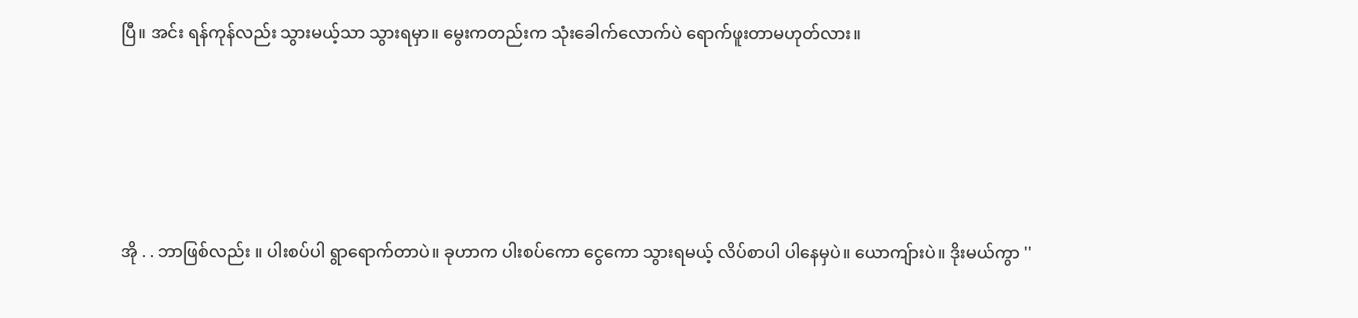ပြီ။ အင်း ရန်ကုန်လည်း သွားမယ့်သာ သွားရမှာ။ မွေးကတည်းက သုံးခေါက်လောက်ပဲ ရောက်ဖူးတာမဟုတ်လား။





အို . . ဘာဖြစ်လည်း ။ ပါးစပ်ပါ ရွာရောက်တာပဲ။ ခုဟာက ပါးစပ်ကော ငွေကော သွားရမယ့် လိပ်စာပါ ပါနေမှပဲ။ ယောကျ်ားပဲ။ ဒိုးမယ်ကွာ ''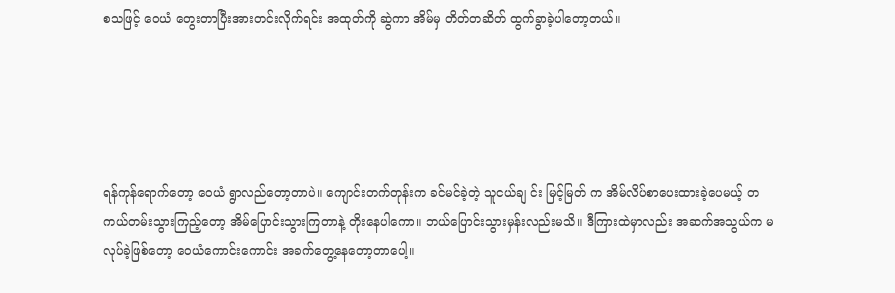စသဖြင့် ဝေယံ တွေးတာပြီးအားတင်းလိုက်ရင်း အထုတ်ကို ဆွဲကာ အိမ်မှ တိတ်တဆိတ် ထွက်ခွာခဲ့ပါတော့တယ်။





ရန်ကုန်ရောက်တော့ ဝေယံ ရွာလည်တော့တာပဲ။ ကျောင်းတက်တုန်းက ခင်မင်ခဲ့တဲ့ သူငယ်ချ င်း မြင့်မြတ် က အိမ်လိပ်စာပေးထားခဲ့ပေမယ့် တကယ်တမ်းသွားကြည့်တော့ အိမ်ပြောင်းသွားကြတာနဲ့ တိုးနေပါကော။ ဘယ်ပြောင်းသွားမှန်းလည်းမသိ။ ဒီကြားထဲမှာလည်း အဆက်အသွယ်က မလုပ်ခဲ့ဖြစ်တော့ ဝေယံကောင်းကောင်း အခက်တွေ့နေတော့တာပေါ့။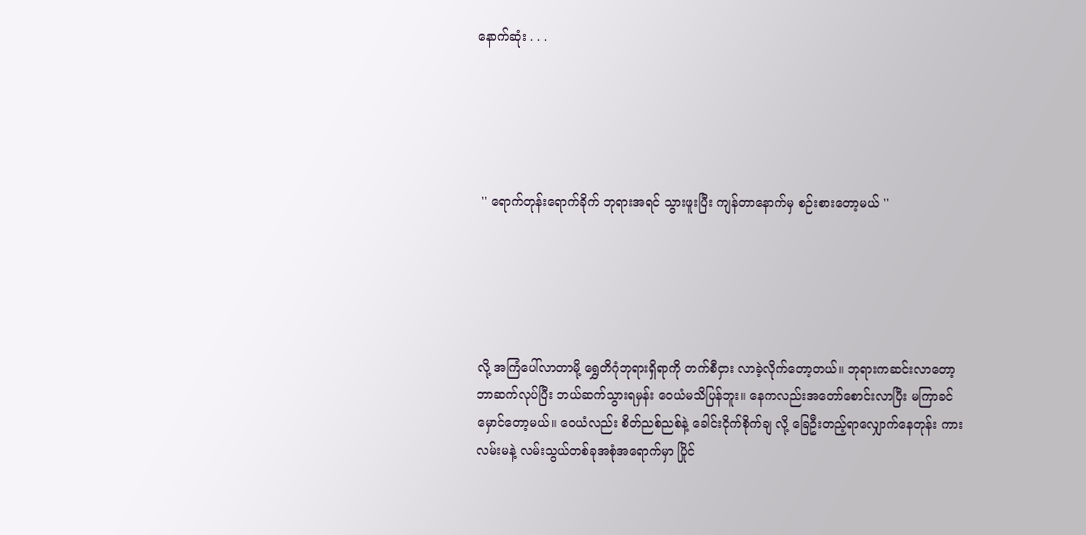နောက်ဆုံး . . .





 '' ရောက်တုန်းရောက်ခိုက် ဘုရားအရင် သွားဖူးပြီး ကျန်တာနောက်မှ စဉ်းစားတော့မယ် ''





လို့ အကြံပေါ်လာတာမို့ ရွှေတိဂုံဘုရားရှိရာကို တက်စီငှား လာခဲ့လိုက်တော့တယ်။ ဘုရားကဆင်းလာတော့ ဘာဆက်လုပ်ပြီး ဘယ်ဆက်သွားရမှန်း ဝေယံမသိပြန်ဘူး။ နေကလည်းအတော်စောင်းလာပြီး မကြာခင်မှောင်တော့မယ်။ ဝေယံလည်း စိတ်ညစ်ညစ်နဲ့ ခေါင်းငိုက်စိုက်ချ လို့ ခြေဦးတည့်ရာလျှောက်နေတုန်း ကားလမ်းမနဲ့ လမ်းသွယ်တစ်ခုအစုံအရောက်မှာ ပြိုင်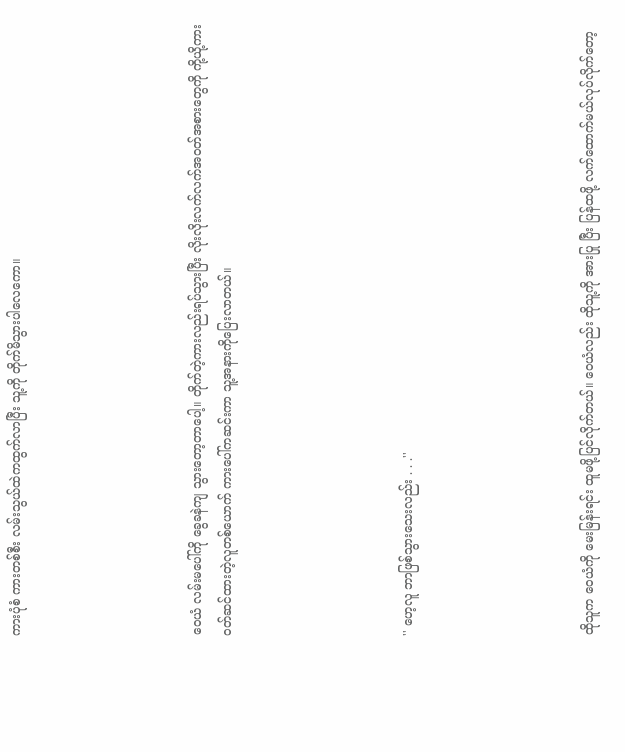ကားပုံစံ ကားတစ်စီး လမ်းသွယ်ထဲကထွက်လာပြီး သူ့ကို တိုက်မိသွားပါလေကော။





ဝေယံ လမ်းမပေါ်ကို ခွေခနဲကျ သွားတော့တာပေါ့။ တိုက်တဲ့ကားလည်းရပ်သွားပြီး လိုးလိုးလက်လက်အဝတ်အစားတွေကို ကို့ယို့ကားဝတ်ဆင်ထားတဲ့လူတစ်ယောက် ကားပေါ်ကဆင်းကာ သူ့အနားကိုပြေးလာတယ်။





'' ဟေ့လူ ဘာဖြစ်သွားသေးလည်း . . .''





ထိုသူက ဝေယံကို မေးမြန်းရင်း ထူမဖို့ပြင်လိုက်တယ်။ ဝေယံလည်း ထိုသူ့ကို အားပြု ပြီး ပြန်ထဖို့ လက်ထောက်မယ်လုပ်လိုက်တော့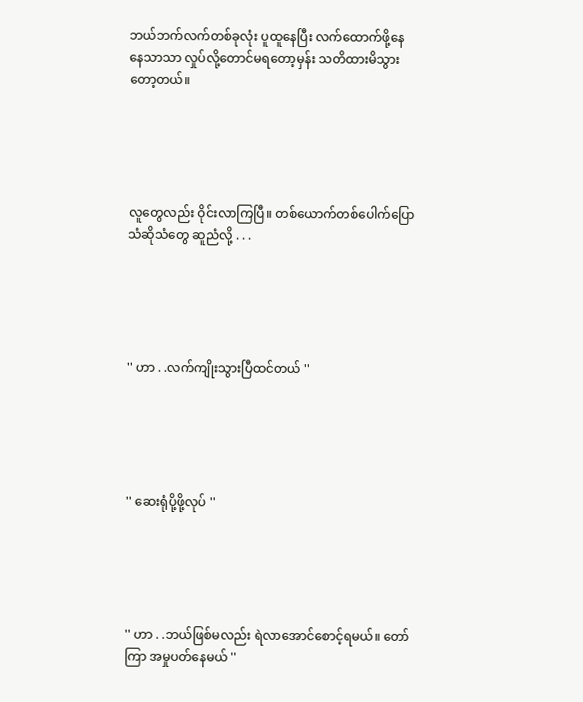ဘယ်ဘက်လက်တစ်ခုလုံး ပူထူနေပြီး လက်ထောက်ဖို့နေနေသာသာ လှုပ်လို့တောင်မရတော့မှန်း သတိထားမိသွားတော့တယ်။





လူတွေလည်း ဝိုင်းလာကြပြီ။ တစ်ယောက်တစ်ပေါက်ပြောသံဆိုသံတွေ ဆူညံလို့ . . .





'' ဟာ . .လက်ကျိုးသွားပြီထင်တယ် ''





'' ဆေးရုံပို့ဖို့လုပ် ''





'' ဟာ . .ဘယ်ဖြစ်မလည်း ရဲလာအောင်စောင့်ရမယ်။ တော်ကြာ အမှုပတ်နေမယ် ''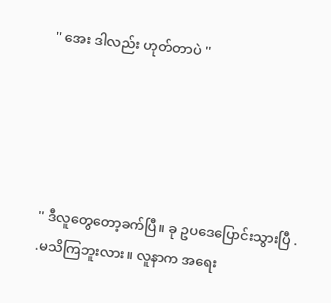'' အေး ဒါလည်း ဟုတ်တာပဲ ''





'' ဒီလူတွေတော့ခက်ပြီ။ ခု ဥပဒေပြောင်းသွားပြီ . .မသိကြဘူးလား။ လူနာက အရေး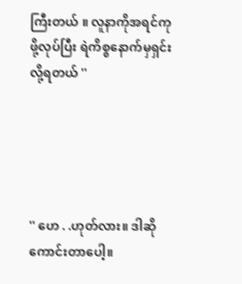ကြီးတယ် ။ လူနာကိုအရင်ကုဖို့လုပ်ပြီး ရဲကိစ္စနောက်မှရှင်းလို့ရတယ် ''





'' ဟေ . .ဟုတ်လား။ ဒါဆိုကောင်းတာပေါ့။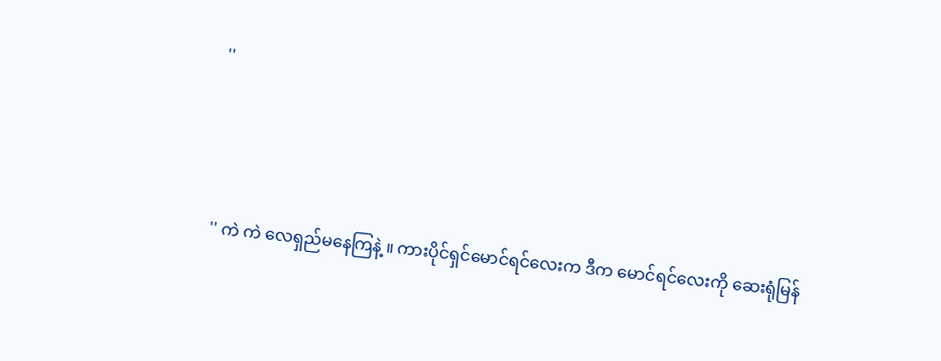''





'' ကဲ ကဲ လေရှည်မနေကြနဲ့ ။ ကားပိုင်ရှင်မောင်ရင်လေးက ဒီက မောင်ရင်လေးကို ဆေးရုံမြန်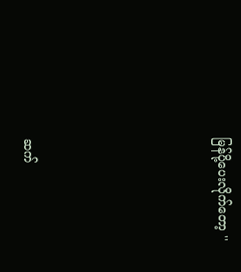မြန်ပို့ပေးလိုက်တော့ ''






ဆက်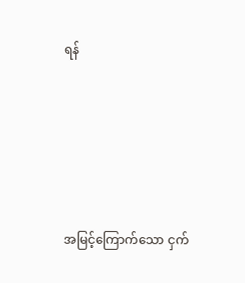ရန်





အမြင့်ကြောက်သော ငှက်